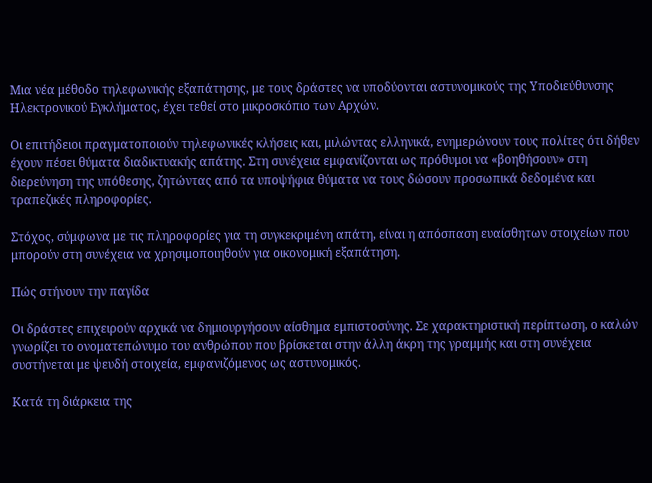Μια νέα μέθοδο τηλεφωνικής εξαπάτησης, με τους δράστες να υποδύονται αστυνομικούς της Υποδιεύθυνσης Ηλεκτρονικού Εγκλήματος, έχει τεθεί στο μικροσκόπιο των Αρχών.

Οι επιτήδειοι πραγματοποιούν τηλεφωνικές κλήσεις και, μιλώντας ελληνικά, ενημερώνουν τους πολίτες ότι δήθεν έχουν πέσει θύματα διαδικτυακής απάτης. Στη συνέχεια εμφανίζονται ως πρόθυμοι να «βοηθήσουν» στη διερεύνηση της υπόθεσης, ζητώντας από τα υποψήφια θύματα να τους δώσουν προσωπικά δεδομένα και τραπεζικές πληροφορίες.

Στόχος, σύμφωνα με τις πληροφορίες για τη συγκεκριμένη απάτη, είναι η απόσπαση ευαίσθητων στοιχείων που μπορούν στη συνέχεια να χρησιμοποιηθούν για οικονομική εξαπάτηση.

Πώς στήνουν την παγίδα

Οι δράστες επιχειρούν αρχικά να δημιουργήσουν αίσθημα εμπιστοσύνης. Σε χαρακτηριστική περίπτωση, ο καλών γνωρίζει το ονοματεπώνυμο του ανθρώπου που βρίσκεται στην άλλη άκρη της γραμμής και στη συνέχεια συστήνεται με ψευδή στοιχεία, εμφανιζόμενος ως αστυνομικός.

Κατά τη διάρκεια της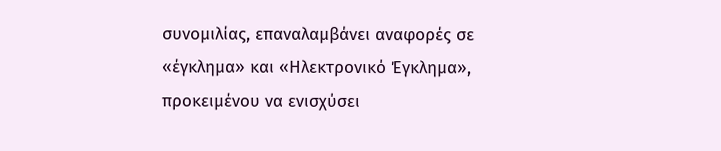συνομιλίας, επαναλαμβάνει αναφορές σε «έγκλημα» και «Ηλεκτρονικό Έγκλημα», προκειμένου να ενισχύσει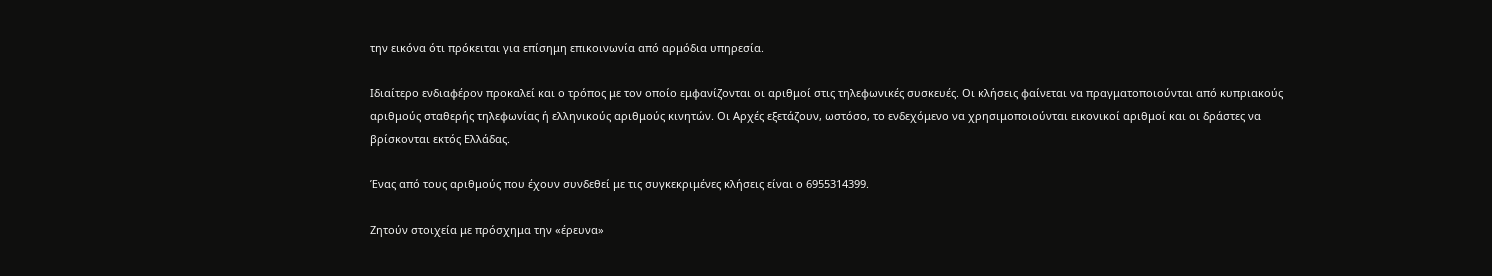την εικόνα ότι πρόκειται για επίσημη επικοινωνία από αρμόδια υπηρεσία.

Ιδιαίτερο ενδιαφέρον προκαλεί και ο τρόπος με τον οποίο εμφανίζονται οι αριθμοί στις τηλεφωνικές συσκευές. Οι κλήσεις φαίνεται να πραγματοποιούνται από κυπριακούς αριθμούς σταθερής τηλεφωνίας ή ελληνικούς αριθμούς κινητών. Οι Αρχές εξετάζουν, ωστόσο, το ενδεχόμενο να χρησιμοποιούνται εικονικοί αριθμοί και οι δράστες να βρίσκονται εκτός Ελλάδας.

Ένας από τους αριθμούς που έχουν συνδεθεί με τις συγκεκριμένες κλήσεις είναι ο 6955314399.

Ζητούν στοιχεία με πρόσχημα την «έρευνα»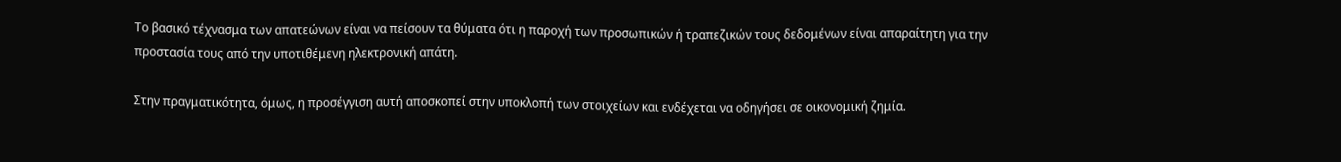Το βασικό τέχνασμα των απατεώνων είναι να πείσουν τα θύματα ότι η παροχή των προσωπικών ή τραπεζικών τους δεδομένων είναι απαραίτητη για την προστασία τους από την υποτιθέμενη ηλεκτρονική απάτη.

Στην πραγματικότητα, όμως, η προσέγγιση αυτή αποσκοπεί στην υποκλοπή των στοιχείων και ενδέχεται να οδηγήσει σε οικονομική ζημία.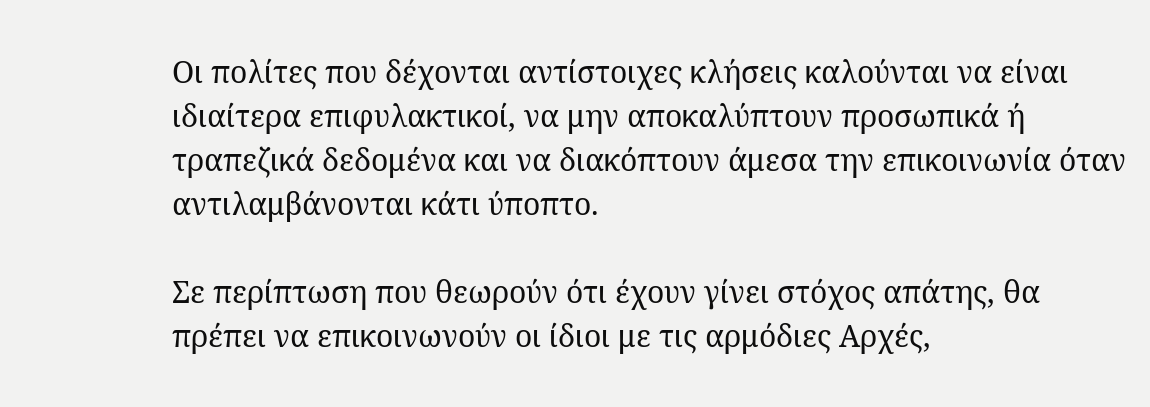Οι πολίτες που δέχονται αντίστοιχες κλήσεις καλούνται να είναι ιδιαίτερα επιφυλακτικοί, να μην αποκαλύπτουν προσωπικά ή τραπεζικά δεδομένα και να διακόπτουν άμεσα την επικοινωνία όταν αντιλαμβάνονται κάτι ύποπτο.

Σε περίπτωση που θεωρούν ότι έχουν γίνει στόχος απάτης, θα πρέπει να επικοινωνούν οι ίδιοι με τις αρμόδιες Αρχές,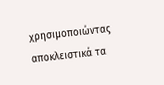χρησιμοποιώντας αποκλειστικά τα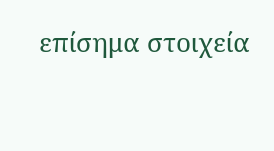επίσημα στοιχεία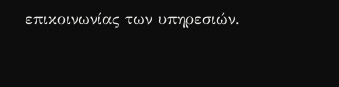επικοινωνίας των υπηρεσιών.